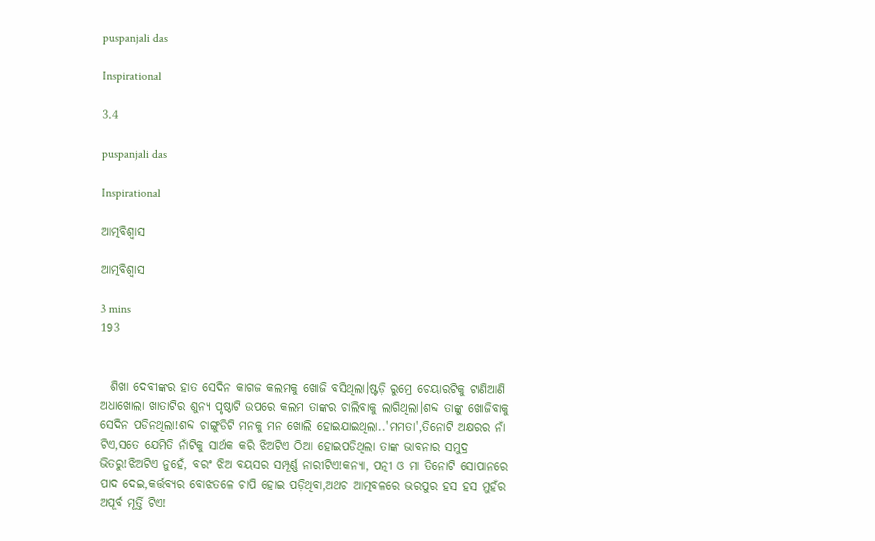puspanjali das

Inspirational

3.4

puspanjali das

Inspirational

ଆତ୍ମବିଶ୍ୱାସ

ଆତ୍ମବିଶ୍ୱାସ

3 mins
193


  ଶିଖା ଦେବୀଙ୍କର ହାତ ସେଦିନ କାଗଜ କଲମକୁ ଖୋଜି ବସିଥିଲା।ଷ୍ଟଡ଼ି ରୁମ୍ରେ ଚେୟାରଟିକୁ ଟାଣିଆଣି ଅଧାଖୋଲା ଖାତାଟିର ଶୁନ୍ୟ ପୃଷ୍ଠାଟି ଉପରେ କଲମ ତାଙ୍କର ଚାଲିବାକୁ ଲାଗିଥିଲା।ଶବ୍ଦ ତାଙ୍କୁ ଖୋଜିବାକୁ ସେଦିନ ପଡିନଥିଲା!ଶବ୍ଦ ଚାଙ୍ଗୁଡିଟି ମନକୁ ମନ ଖୋଲି ହୋଇଯାଇଥିଲା..'ମମତା',ତିନୋଟି ଅକ୍ଷରର ନାଁ ଟିଏ,ସତେ ଯେମିତି ନାଁଟିକୁ ସାର୍ଥକ କରି ଝିଅଟିଏ ଠିଆ ହୋଇପଡିଥିଲା ତାଙ୍କ ଭାବନାର ସମୁଦ୍ର ଭିତରୁ!ଝିଅଟିଏ ନୁହେଁ, ବରଂ ଝିଅ ବୟସର ସମ୍ପୂର୍ଣ୍ଣ ନାରୀଟିଏ!କନ୍ୟା, ପତ୍ନୀ ଓ ମା ତିନୋଟି ସୋପାନରେ ପାଦ ଦେଇ,କର୍ତ୍ତବ୍ୟର ବୋଝତଳେ ଚାପି ହୋଇ ପଡ଼ିଥିବା,ଅଥଚ ଆତ୍ମବଳରେ ଭରପୁର ହସ ହସ ମୁହଁର ଅପୂର୍ବ ମୂର୍ତ୍ତି ଟିଏ!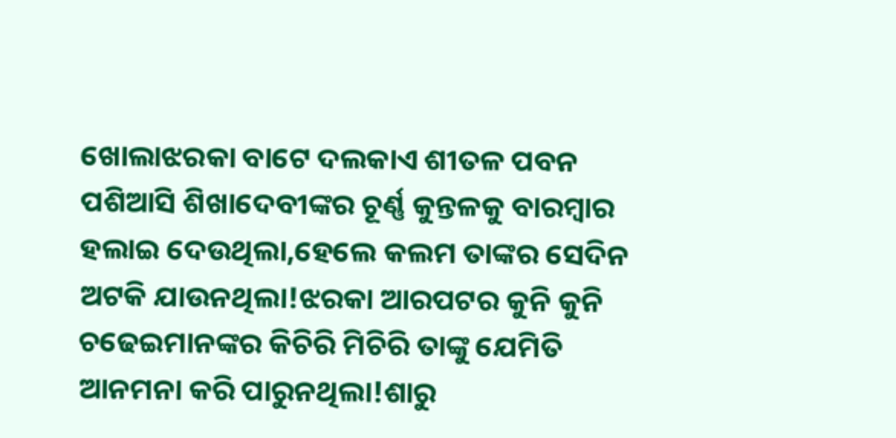ଖୋଲାଝରକା ବାଟେ ଦଲକାଏ ଶୀତଳ ପବନ ପଶିଆସି ଶିଖାଦେବୀଙ୍କର ଚୂର୍ଣ୍ଣ କୁନ୍ତଳକୁ ବାରମ୍ବାର ହଲାଇ ଦେଉଥିଲା,ହେଲେ କଲମ ତାଙ୍କର ସେଦିନ ଅଟକି ଯାଉନଥିଲା!ଝରକା ଆରପଟର କୁନି କୁନି ଚଢେଇମାନଙ୍କର କିଚିରି ମିଚିରି ତାଙ୍କୁ ଯେମିତି ଆନମନା କରି ପାରୁନଥିଲା!ଶାରୁ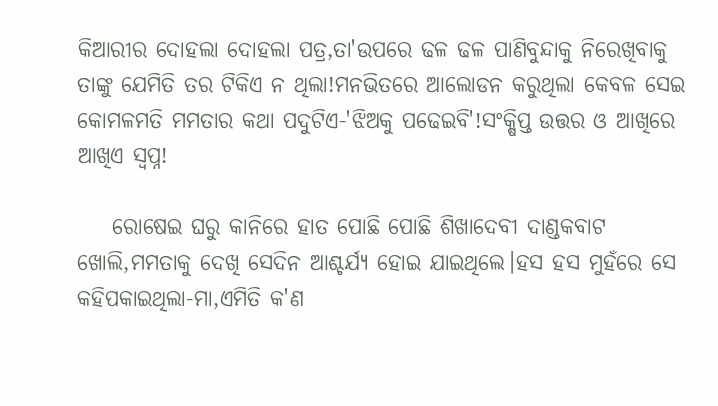କିଆରୀର ଦୋହଲା ଦୋହଲା ପତ୍ର,ତା'ଉପରେ ଢଳ ଢଳ ପାଣିବୁନ୍ଦାକୁ ନିରେଖିବାକୁ ତାଙ୍କୁ ଯେମିତି ତର ଟିକିଏ ନ ଥିଲା!ମନଭିତରେ ଆଲୋଡନ କରୁଥିଲା କେବଳ ସେଇ କୋମଳମତି ମମତାର କଥା ପଦୁଟିଏ-'ଝିଅକୁ ପଢେଇବି'!ସଂକ୍ଷିପ୍ତ ଉତ୍ତର ଓ ଆଖିରେ ଆଖିଏ ସ୍ୱପ୍ନ!

    ରୋଷେଇ ଘରୁ କାନିରେ ହାତ ପୋଛି ପୋଛି ଶିଖାଦେବୀ ଦାଣ୍ଡକବାଟ ଖୋଲି,ମମତାକୁ ଦେଖି ସେଦିନ ଆଶ୍ଚର୍ଯ୍ୟ ହୋଇ ଯାଇଥିଲେ।ହସ ହସ ମୁହଁରେ ସେ କହିପକାଇଥିଲା-ମା,ଏମିତି କ'ଣ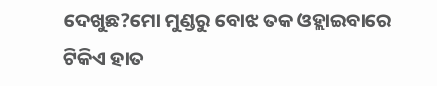ଦେଖୁଛ?ମୋ ମୁଣ୍ଡରୁ ବୋଝ ତକ ଓହ୍ଲାଇବାରେ ଟିକିଏ ହାତ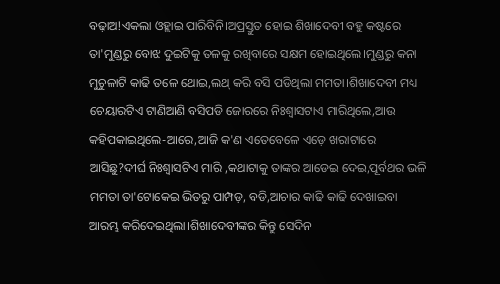ବଢ଼ାଅ!ଏକଲା ଓହ୍ଲାଇ ପାରିବିନି।ଅପ୍ରସ୍ତୁତ ହୋଇ ଶିଖାଦେବୀ ବହୁ କଷ୍ଟରେ ତା'ମୁଣ୍ଡରୁ ବୋଝ ଦୁଇଟିକୁ ତଳକୁ ରଖିବାରେ ସକ୍ଷମ ହୋଇଥିଲେ।ମୁଣ୍ଡରୁ କନା ମୁଚୁଳାଟି କାଢି ତଳେ ଥୋଇ,ଲଥ୍ କରି ବସି ପଡିଥିଲା ମମତା।ଶିଖାଦେବୀ ମଧ୍ୟ ଚେୟାରଟିଏ ଟାଣିଆଣି ବସିପଡି ଜୋରରେ ନିଃଶ୍ୱାସଟାଏ ମାରିଥିଲେ,ଆଉ କହିପକାଇଥିଲେ-ଆରେ,ଆଜି କ'ଣ ଏତେବେଳେ ଏଡ଼େ ଖରାଟାରେ ଆସିଛୁ?ଦୀର୍ଘ ନିଃଶ୍ଵାସଟିଏ ମାରି ,କଥାଟାକୁ ତାଙ୍କର ଆଡେଇ ଦେଇ,ପୂର୍ବଥର ଭଳି ମମତା ତା'ଟୋକେଇ ଭିତରୁ ପାମ୍ପଡ଼, ବଡି,ଆଚାର କାଢି କାଢି ଦେଖାଇବା ଆରମ୍ଭ କରିଦେଇଥିଲା।ଶିଖାଦେବୀଙ୍କର କିନ୍ତୁ ସେଦିନ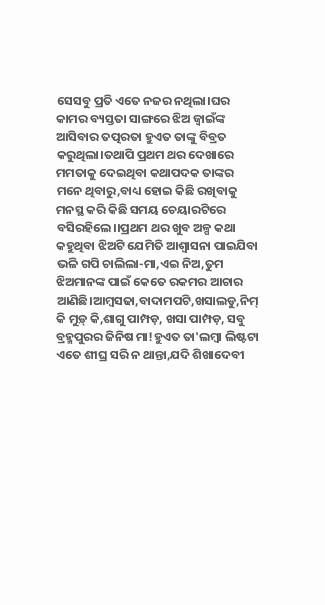ସେସବୁ ପ୍ରତି ଏତେ ନଜର ନଥିଲା।ଘର କାମର ବ୍ୟସ୍ତତା ସାଙ୍ଗରେ ଝିଅ ଜ୍ୱାଇଁଙ୍କ ଆସିବାର ତତ୍ପରତା ହୁଏତ ତାଙ୍କୁ ବିବ୍ରତ କରୁଥିଲା।ତଥାପି ପ୍ରଥମ ଥର ଦେଖାରେ ମମତାକୁ ଦେଇଥିବା କଥାପଦକ ତାଙ୍କର ମନେ ଥିବାରୁ,ବାଧ୍ୟ ହୋଇ କିଛି ରଖିବାକୁ ମନସ୍ଥ କରି କିଛି ସମୟ ଚେୟାରଟିରେ ବସିରହିଲେ।।ପ୍ରଥମ ଥର ଖୁବ ଅଳ୍ପ କଥା କହୁଥିବା ଝିଅଟି ଯେମିତି ଆଶ୍ୱାସନା ପାଇଯିବା ଭଳି ଗପି ଚାଲିଲା-ମା,ଏଇ ନିଅ,ତୁମ ଝିଅମାନଙ୍କ ପାଇଁ କେତେ ରକମର ଆଚାର ଆଣିଛି।ଆମ୍ବସଢା,ବାଦାମପଟି,ଖସାଲଡୁ,ନିମ୍ କି ମୁଡ଼୍ କି,ଶାଗୁ ପାମ୍ପଡ଼, ଖସା ପାମ୍ପଡ଼, ସବୁ ବ୍ରହ୍ମପୁରର ଜିନିଷ ମା!ହୁଏତ ତା'ଲମ୍ବା ଲିଷ୍ଟଟା ଏତେ ଶୀଘ୍ର ସରି ନ ଥାନ୍ତା,ଯଦି ଶିଖାଦେବୀ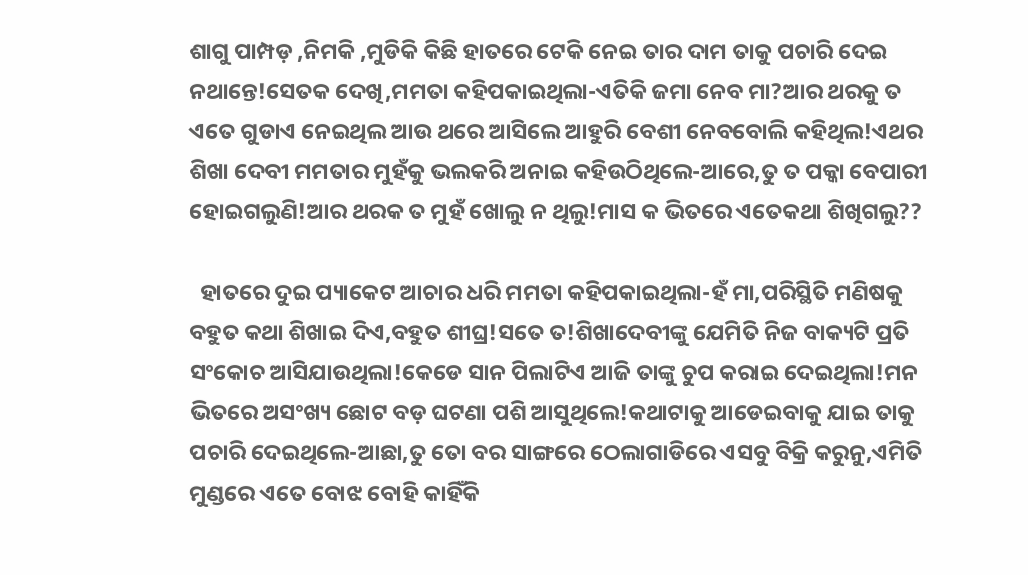ଶାଗୁ ପାମ୍ପଡ଼ ,ନିମକି ,ମୁଡିକି କିଛି ହାତରେ ଟେକି ନେଇ ତାର ଦାମ ତାକୁ ପଚାରି ଦେଇ ନଥାନ୍ତେ!ସେତକ ଦେଖି,ମମତା କହିପକାଇଥିଲା-ଏତିକି ଜମା ନେବ ମା?ଆର ଥରକୁ ତ ଏତେ ଗୁଡାଏ ନେଇଥିଲ ଆଉ ଥରେ ଆସିଲେ ଆହୁରି ବେଶୀ ନେବବୋଲି କହିଥିଲ!ଏଥର ଶିଖା ଦେବୀ ମମତାର ମୁହଁକୁ ଭଲକରି ଅନାଇ କହିଉଠିଥିଲେ-ଆରେ,ତୁ ତ ପକ୍କା ବେପାରୀ ହୋଇଗଲୁଣି!ଆର ଥରକ ତ ମୁହଁ ଖୋଲୁ ନ ଥିଲୁ!ମାସ କ ଭିତରେ ଏତେକଥା ଶିଖିଗଲୁ??

  ହାତରେ ଦୁଇ ପ୍ୟାକେଟ ଆଚାର ଧରି ମମତା କହିପକାଇଥିଲା-ହଁ ମା,ପରିସ୍ଥିତି ମଣିଷକୁ ବହୁତ କଥା ଶିଖାଇ ଦିଏ,ବହୁତ ଶୀଘ୍ର!ସତେ ତ!ଶିଖାଦେବୀଙ୍କୁ ଯେମିତି ନିଜ ବାକ୍ୟଟି ପ୍ରତି ସଂକୋଚ ଆସିଯାଉଥିଲା!କେଡେ ସାନ ପିଲାଟିଏ ଆଜି ତାଙ୍କୁ ଚୁପ କରାଇ ଦେଇଥିଲା!ମନ ଭିତରେ ଅସଂଖ୍ୟ ଛୋଟ ବଡ଼ ଘଟଣା ପଶି ଆସୁଥିଲେ!କଥାଟାକୁ ଆଡେଇବାକୁ ଯାଇ ତାକୁ ପଚାରି ଦେଇଥିଲେ-ଆଛା,ତୁ ତୋ ବର ସାଙ୍ଗରେ ଠେଲାଗାଡିରେ ଏସବୁ ବିକ୍ରି କରୁନୁ,ଏମିତି ମୁଣ୍ଡରେ ଏତେ ବୋଝ ବୋହି କାହିଁକି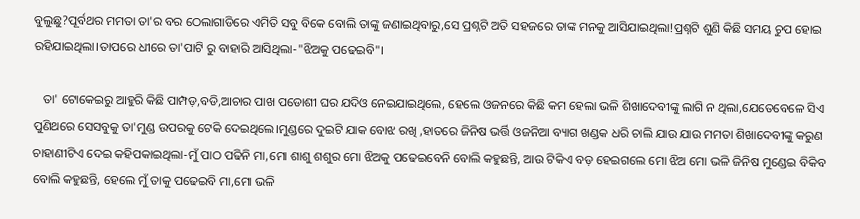ବୁଲୁଛୁ?ପୂର୍ବଥର ମମତା ତା'ର ବର ଠେଲାଗାଡିରେ ଏମିତି ସବୁ ବିକେ ବୋଲି ତାଙ୍କୁ ଜଣାଇଥିବାରୁ,ସେ ପ୍ରଶ୍ନଟି ଅତି ସହଜରେ ତାଙ୍କ ମନକୁ ଆସିଯାଇଥିଲା!ପ୍ରଶ୍ନଟି ଶୁଣି କିଛି ସମୟ ଚୁପ ହୋଇ ରହିଯାଇଥିଲା।ତାପରେ ଧୀରେ ତା'ପାଟି ରୁ ବାହାରି ଆସିଥିଲା-"ଝିଅକୁ ପଢେଇବି"।

   ତା' ଟୋକେଇରୁ ଆହୁରି କିଛି ପାମ୍ପଡ଼,ବଡି,ଆଚାର ପାଖ ପଡୋଶୀ ଘର ଯଦିଓ ନେଇଯାଇଥିଲେ, ହେଲେ ଓଜନରେ କିଛି କମ ହେଲା ଭଳି ଶିଖାଦେବୀଙ୍କୁ ଲାଗି ନ ଥିଲା,ଯେତେବେଳେ ସିଏ ପୁଣିଥରେ ସେସବୁକୁ ତା'ମୁଣ୍ଡ ଉପରକୁ ଟେକି ଦେଇଥିଲେ।ମୁଣ୍ଡରେ ଦୁଇଟି ଯାକ ବୋଝ ରଖି ,ହାତରେ ଜିନିଷ ଭର୍ତ୍ତି ଓଜନିଆ ବ୍ୟାଗ ଖଣ୍ଡକ ଧରି ଚାଲି ଯାଉ ଯାଉ ମମତା ଶିଖାଦେବୀଙ୍କୁ କରୁଣ ଚାହାଣୀଟିଏ ଦେଇ କହିପକାଇଥିଲା-ମୁଁ ପାଠ ପଢିନି ମା,ମୋ ଶାଶୁ ଶଶୁର ମୋ ଝିଅକୁ ପଢେଇବେନି ବୋଲି କହୁଛନ୍ତି, ଆଉ ଟିକିଏ ବଡ଼ ହେଇଗଲେ ମୋ ଝିଅ ମୋ ଭଳି ଜିନିଷ ମୁଣ୍ଡେଇ ବିକିବ ବୋଲି କହୁଛନ୍ତି, ହେଲେ ମୁଁ ତାକୁ ପଢେଇବି ମା,ମୋ ଭଳି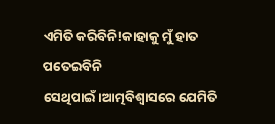ଏମିତି କରିବିନି!କାହାକୁ ମୁଁ ହାତ ପତେଇବିନି ସେଥିପାଇଁ।ଆତ୍ମବିଶ୍ୱାସରେ ଯେମିତି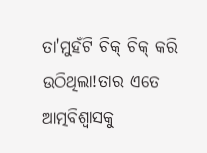ତା'ମୁହଁଟି ଚିକ୍ ଚିକ୍ କରି ଉଠିଥିଲା!ତାର ଏତେ ଆତ୍ମବିଶ୍ୱାସକୁ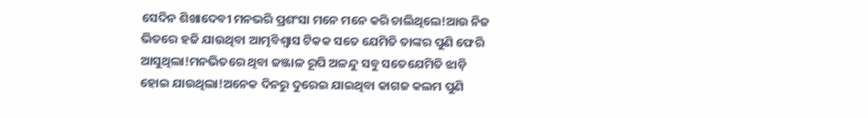ସେଦିନ ଶିଖାଦେବୀ ମନଭରି ପ୍ରଶଂସା ମନେ ମନେ କରି ଚାଲିଥିଲେ!ଆଉ ନିଜ ଭିତରେ ହଜି ଯାଉଥିବା ଆତ୍ମବିଶ୍ୱାସ ଟିକକ ସତେ ଯେମିତି ତାଙ୍କର ପୁଣି ଫେରି ଆସୁଥିଲା!ମନଭିତରେ ଥିବା ଜଞ୍ଜାଳ ରୂପି ଅଳନ୍ଦୁ ସବୁ ସତେଯେମିତି ଝାଡ଼ି ହୋଇ ଯାଉଥିଲା!ଅନେକ ଦିନରୁ ଦୁରେଇ ଯାଇଥିବା କାଗଜ କଲମ ପୁଣି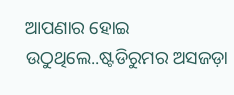ଆପଣାର ହୋଇ ଉଠୁଥିଲେ..ଷ୍ଟଡିରୁମର ଅସଜଡ଼ା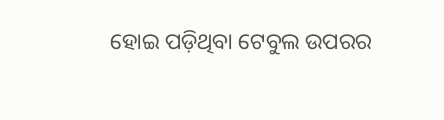ହୋଇ ପଡ଼ିଥିବା ଟେବୁଲ ଉପରର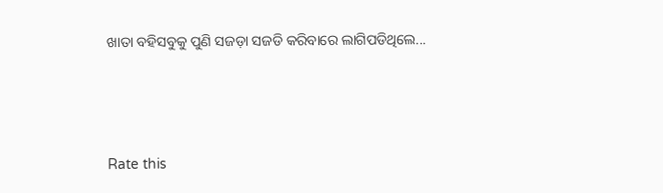ଖାତା ବହିସବୁକୁ ପୁଣି ସଜଡ଼ା ସଜଡି କରିବାରେ ଲାଗିପଡିଥିଲେ...





Rate this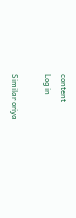content
Log in

Similar oriya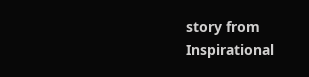story from Inspirational